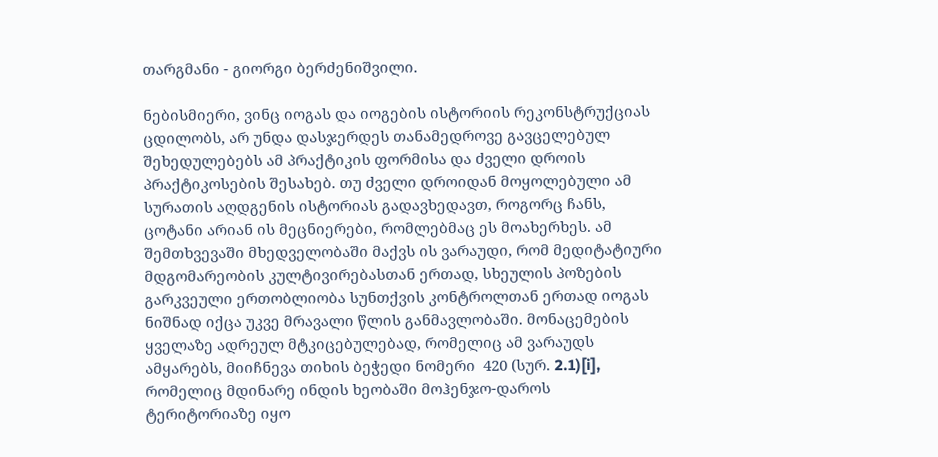თარგმანი - გიორგი ბერძენიშვილი.

ნებისმიერი, ვინც იოგას და იოგების ისტორიის რეკონსტრუქციას ცდილობს, არ უნდა დასჯერდეს თანამედროვე გავცელებულ შეხედულებებს ამ პრაქტიკის ფორმისა და ძველი დროის პრაქტიკოსების შესახებ. თუ ძველი დროიდან მოყოლებული ამ სურათის აღდგენის ისტორიას გადავხედავთ, როგორც ჩანს, ცოტანი არიან ის მეცნიერები, რომლებმაც ეს მოახერხეს. ამ შემთხვევაში მხედველობაში მაქვს ის ვარაუდი, რომ მედიტატიური მდგომარეობის კულტივირებასთან ერთად, სხეულის პოზების გარკვეული ერთობლიობა სუნთქვის კონტროლთან ერთად იოგას ნიშნად იქცა უკვე მრავალი წლის განმავლობაში. მონაცემების ყველაზე ადრეულ მტკიცებულებად, რომელიც ამ ვარაუდს ამყარებს, მიიჩნევა თიხის ბეჭედი ნომერი  420 (სურ. 2.1)[i], რომელიც მდინარე ინდის ხეობაში მოჰენჯო-დაროს ტერიტორიაზე იყო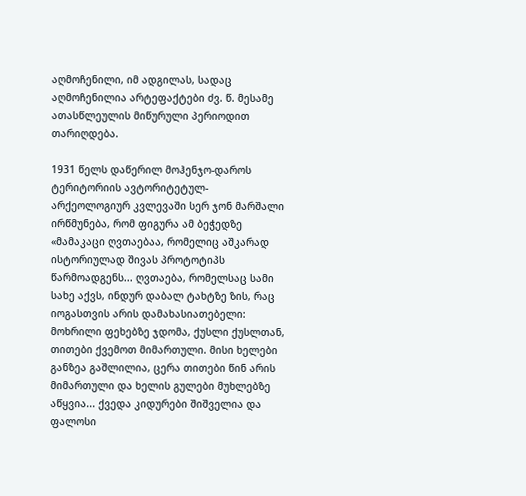აღმოჩენილი, იმ ადგილას, სადაც აღმოჩენილია არტეფაქტები ძვ. წ. მესამე ათასწლეულის მიწურული პერიოდით თარიღდება.

1931 წელს დაწერილ მოჰენჯო-დაროს ტერიტორიის ავტორიტეტულ-არქეოლოგიურ კვლევაში სერ ჯონ მარშალი ირწმუნება, რომ ფიგურა ამ ბეჭედზე «მამაკაცი ღვთაებაა, რომელიც აშკარად ისტორიულად შივას პროტოტიპს წარმოადგენს... ღვთაება, რომელსაც სამი სახე აქვს, ინდურ დაბალ ტახტზე ზის, რაც იოგასთვის არის დამახასიათებელი: მოხრილი ფეხებზე ჯდომა, ქუსლი ქუსლთან, თითები ქვემოთ მიმართული. მისი ხელები განზეა გაშლილია, ცერა თითები წინ არის მიმართული და ხელის გულები მუხლებზე აწყვია... ქვედა კიდურები შიშველია და ფალოსი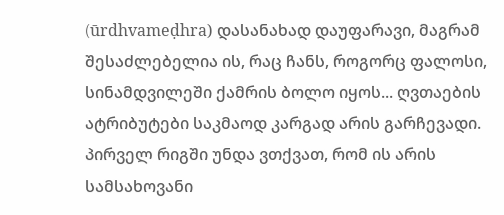(ūrdhvameḍhra) დასანახად დაუფარავი, მაგრამ შესაძლებელია ის, რაც ჩანს, როგორც ფალოსი, სინამდვილეში ქამრის ბოლო იყოს... ღვთაების ატრიბუტები საკმაოდ კარგად არის გარჩევადი. პირველ რიგში უნდა ვთქვათ, რომ ის არის სამსახოვანი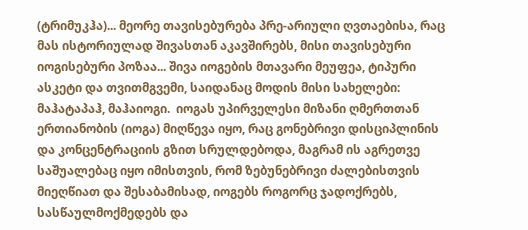(ტრიმუკჰა)... მეორე თავისებურება პრე-არიული ღვთაებისა, რაც მას ისტორიულად შივასთან აკავშირებს, მისი თავისებური იოგისებური პოზაა... შივა იოგების მთავარი მეუფეა, ტიპური ასკეტი და თვითმგვემი, საიდანაც მოდის მისი სახელები: მაჰატაპაჰ, მაჰაიოგი.  იოგას უპირველესი მიზანი ღმერთთან ერთიანობის (იოგა) მიღწევა იყო, რაც გონებრივი დისციპლინის და კონცენტრაციის გზით სრულდებოდა, მაგრამ ის აგრეთვე საშუალებაც იყო იმისთვის, რომ ზებუნებრივი ძალებისთვის მიეღწიათ და შესაბამისად, იოგებს როგორც ჯადოქრებს, სასწაულმოქმედებს და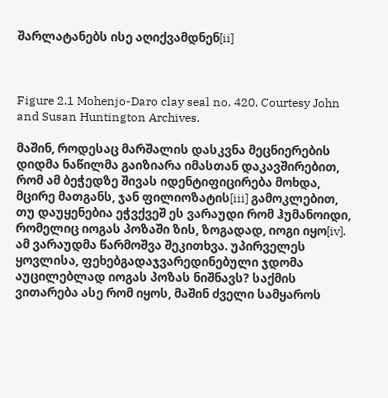შარლატანებს ისე აღიქვამდნენ[ii]



Figure 2.1 Mohenjo-Daro clay seal no. 420. Courtesy John and Susan Huntington Archives.

მაშინ, როდესაც მარშალის დასკვნა მეცნიერების დიდმა ნაწილმა გაიზიარა იმასთან დაკავშირებით, რომ ამ ბეჭედზე შივას იდენტიფიცირება მოხდა, მცირე მათგანს, ჯან ფილიოზატის[iii] გამოკლებით, თუ დაუყენებია ეჭვქვეშ ეს ვარაუდი რომ ჰუმანოიდი, რომელიც იოგას პოზაში ზის, ზოგადად, იოგი იყო[iv]. ამ ვარაუდმა წარმოშვა შეკითხვა. უპირველეს ყოვლისა, ფეხებგადაჯვარედინებული ჯდომა აუცილებლად იოგას პოზას ნიშნავს? საქმის ვითარება ასე რომ იყოს, მაშინ ძველი სამყაროს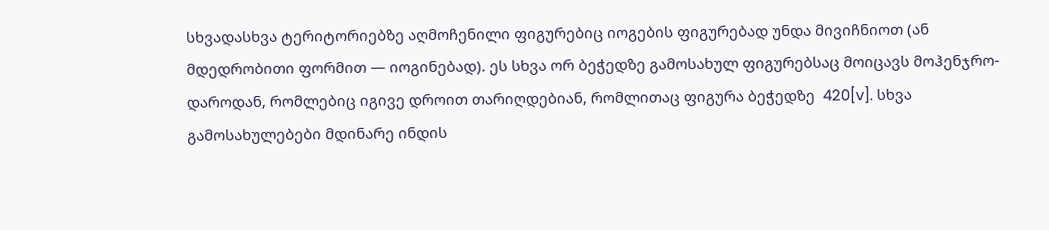სხვადასხვა ტერიტორიებზე აღმოჩენილი ფიგურებიც იოგების ფიგურებად უნდა მივიჩნიოთ (ან მდედრობითი ფორმით — იოგინებად). ეს სხვა ორ ბეჭედზე გამოსახულ ფიგურებსაც მოიცავს მოჰენჯრო-დაროდან, რომლებიც იგივე დროით თარიღდებიან, რომლითაც ფიგურა ბეჭედზე  420[v]. სხვა გამოსახულებები მდინარე ინდის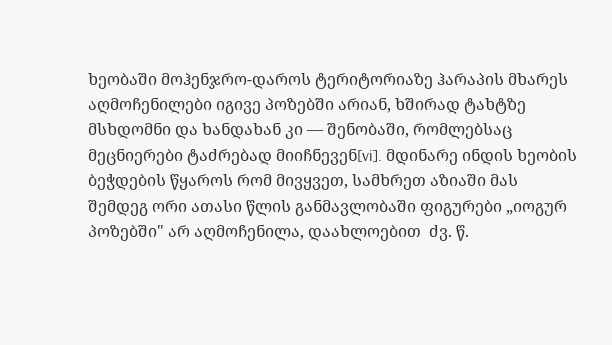ხეობაში მოჰენჯრო-დაროს ტერიტორიაზე ჰარაპის მხარეს აღმოჩენილები იგივე პოზებში არიან, ხშირად ტახტზე მსხდომნი და ხანდახან კი — შენობაში, რომლებსაც მეცნიერები ტაძრებად მიიჩნევენ[vi]. მდინარე ინდის ხეობის ბეჭდების წყაროს რომ მივყვეთ, სამხრეთ აზიაში მას შემდეგ ორი ათასი წლის განმავლობაში ფიგურები „იოგურ პოზებში" არ აღმოჩენილა, დაახლოებით  ძვ. წ.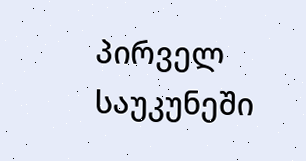პირველ საუკუნეში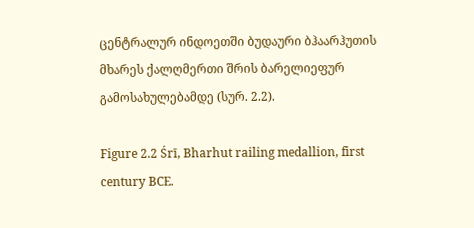ცენტრალურ ინდოეთში ბუდაური ბჰაარჰუთის მხარეს ქალღმერთი შრის ბარელიეფურ გამოსახულებამდე (სურ. 2.2).

Figure 2.2 Śrī, Bharhut railing medallion, first century BCE.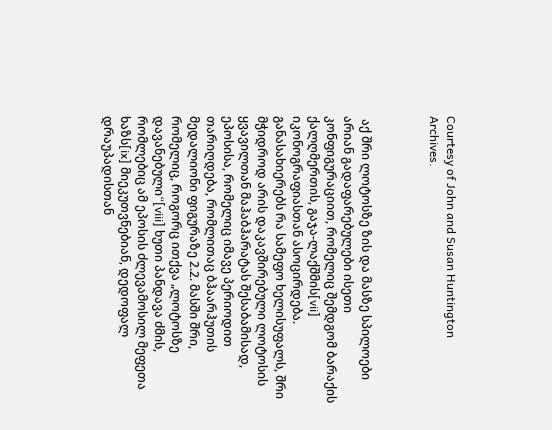Courtesy of John and Susan Huntington
Archives.



 აქ შრი ლოტოსზე ზის და მასზე სპილოები არიან გადაფარებულები ისეთი კონფიგურაციით, რომელიც შემდგომ ბარაქის ქალღმერთის, გაჯა-ლაქშმის[vii] იკონოგრაფიასთან ასოცირდება. განასახიერებს რა სამეფო ხელისუფალს, შრი მჭიდროდ არის დაკავშირებული ლოტოსის ყვავილთან მაჰაბჰარატას შესაბამისად, ეპოსისა, რომელიც იმავე პერიოდით თარიღდება, რომლითაც ბჰაარჰუთის მედალიონი ფიგურაზე 2.2. მასში შრი, რომელიც, როგორც ითქვა „ლოტოსზე დავანებული“[viii] ხუთი პანდავა ძმის, რომლებიც ამ ეპოსის ძლევამოსილ მეფეთა ხაზს[ix] მიეკუთვნებიან, დედოფალ დრაუპადისთან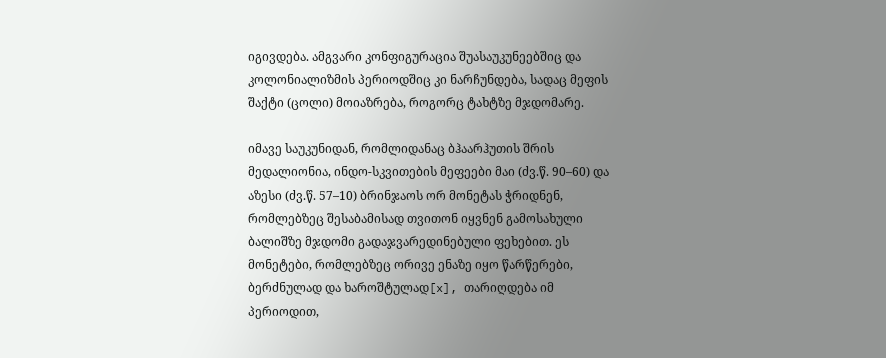იგივდება. ამგვარი კონფიგურაცია შუასაუკუნეებშიც და კოლონიალიზმის პერიოდშიც კი ნარჩუნდება, სადაც მეფის შაქტი (ცოლი) მოიაზრება, როგორც ტახტზე მჯდომარე.

იმავე საუკუნიდან, რომლიდანაც ბჰაარჰუთის შრის მედალიონია, ინდო-სკვითების მეფეები მაი (ძვ.წ. 90–60) და აზესი (ძვ.წ. 57–10) ბრინჯაოს ორ მონეტას ჭრიდნენ, რომლებზეც შესაბამისად თვითონ იყვნენ გამოსახული ბალიშზე მჯდომი გადაჯვარედინებული ფეხებით. ეს მონეტები, რომლებზეც ორივე ენაზე იყო წარწერები, ბერძნულად და ხაროშტულად[x], თარიღდება იმ პერიოდით,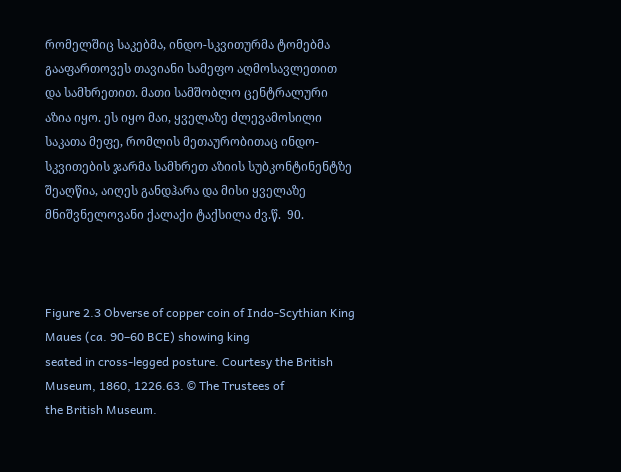რომელშიც საკებმა, ინდო-სკვითურმა ტომებმა გააფართოვეს თავიანი სამეფო აღმოსავლეთით და სამხრეთით. მათი სამშობლო ცენტრალური აზია იყო. ეს იყო მაი, ყველაზე ძლევამოსილი საკათა მეფე, რომლის მეთაურობითაც ინდო-სკვითების ჯარმა სამხრეთ აზიის სუბკონტინენტზე შეაღწია, აიღეს განდჰარა და მისი ყველაზე მნიშვნელოვანი ქალაქი ტაქსილა ძვ.წ.  90.



Figure 2.3 Obverse of copper coin of Indo-Scythian King Maues (ca. 90–60 BCE) showing king
seated in cross-legged posture. Courtesy the British Museum, 1860, 1226.63. © The Trustees of
the British Museum.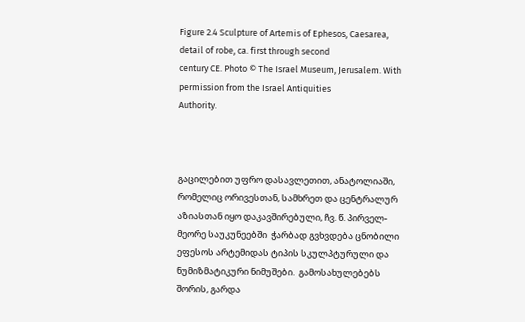Figure 2.4 Sculpture of Artemis of Ephesos, Caesarea, detail of robe, ca. first through second
century CE. Photo © The Israel Museum, Jerusalem. With permission from the Israel Antiquities
Authority.



გაცილებით უფრო დასავლეთით, ანატოლიაში, რომელიც ორივესთან, სამხრეთ და ცენტრალურ აზიასთან იყო დაკავშირებული, ჩვ. წ. პირველ-მეორე საუკუნეებში  ჭარბად გვხვდება ცნობილი ეფესოს არტემიდას ტიპის სკულპტურული და ნუმიზმატიკური ნიმუშები.  გამოსახულებებს შორის, გარდა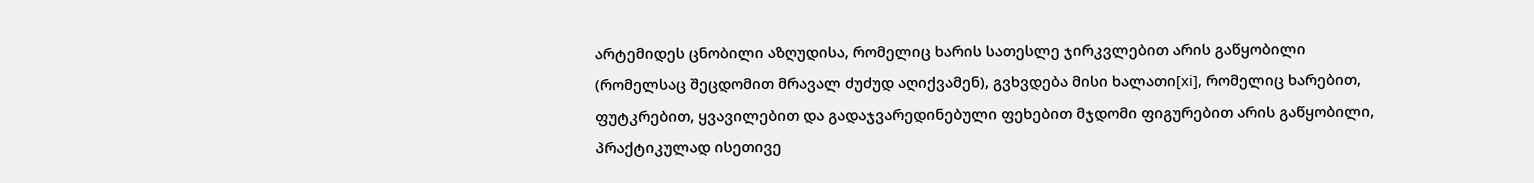არტემიდეს ცნობილი აზღუდისა, რომელიც ხარის სათესლე ჯირკვლებით არის გაწყობილი (რომელსაც შეცდომით მრავალ ძუძუდ აღიქვამენ), გვხვდება მისი ხალათი[xi], რომელიც ხარებით, ფუტკრებით, ყვავილებით და გადაჯვარედინებული ფეხებით მჯდომი ფიგურებით არის გაწყობილი, პრაქტიკულად ისეთივე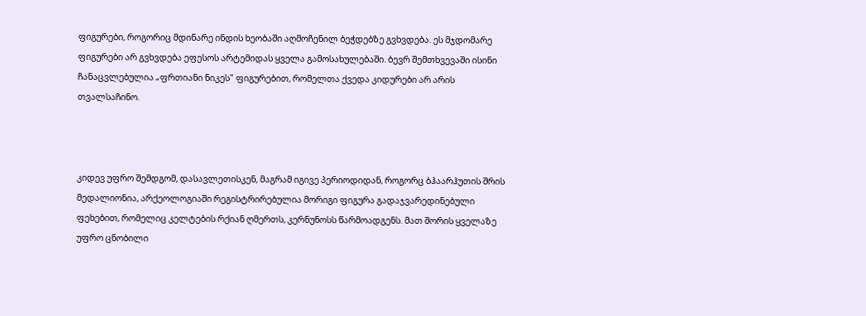ფიგურები, როგორიც მდინარე ინდის ხეობაში აღმოჩენილ ბეჭდებზე გვხვდება. ეს მჯდომარე ფიგურები არ გვხვდება ეფესოს არტემიდას ყველა გამოსახულებაში. ბევრ შემთხვევაში ისინი ჩანაცვლებულია „ფრთიანი ნიკეს" ფიგურებით, რომელთა ქვედა კიდურები არ არის თვალსაჩინო.



კიდევ უფრო შემდგომ, დასავლეთისკენ, მაგრამ იგივე პერიოდიდან, როგორც ბჰაარჰუთის შრის მედალიონია, არქეოლოგიაში რეგისტრირებულია მორიგი ფიგურა გადაჯვარედინებული ფეხებით, რომელიც კელტების რქიან ღმერთს, კერნუნოსს წარმოადგენს. მათ შორის ყველაზე უფრო ცნობილი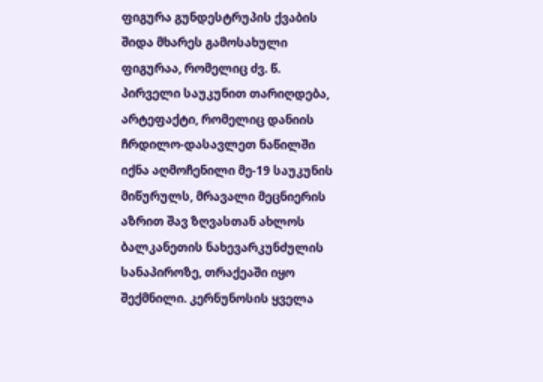ფიგურა გუნდესტრუპის ქვაბის შიდა მხარეს გამოსახული ფიგურაა, რომელიც ძვ. წ. პირველი საუკუნით თარიღდება, არტეფაქტი, რომელიც დანიის ჩრდილო-დასავლეთ ნაწილში იქნა აღმოჩენილი მე-19 საუკუნის მიწურულს, მრავალი მეცნიერის აზრით შავ ზღვასთან ახლოს ბალკანეთის ნახევარკუნძულის სანაპიროზე, თრაქეაში იყო შექმნილი. კერნუნოსის ყველა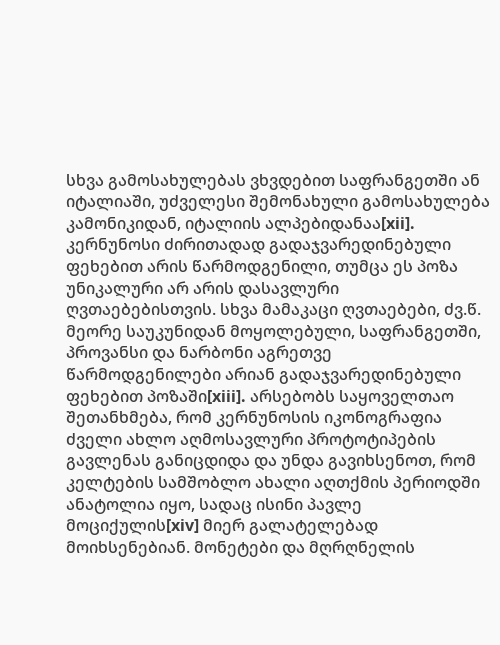სხვა გამოსახულებას ვხვდებით საფრანგეთში ან იტალიაში, უძველესი შემონახული გამოსახულება კამონიკიდან, იტალიის ალპებიდანაა[xii]. კერნუნოსი ძირითადად გადაჯვარედინებული ფეხებით არის წარმოდგენილი, თუმცა ეს პოზა უნიკალური არ არის დასავლური ღვთაებებისთვის. სხვა მამაკაცი ღვთაებები, ძვ.წ. მეორე საუკუნიდან მოყოლებული, საფრანგეთში, პროვანსი და ნარბონი აგრეთვე წარმოდგენილები არიან გადაჯვარედინებული ფეხებით პოზაში[xiii]. არსებობს საყოველთაო შეთანხმება, რომ კერნუნოსის იკონოგრაფია ძველი ახლო აღმოსავლური პროტოტიპების გავლენას განიცდიდა და უნდა გავიხსენოთ, რომ კელტების სამშობლო ახალი აღთქმის პერიოდში ანატოლია იყო, სადაც ისინი პავლე მოციქულის[xiv] მიერ გალატელებად მოიხსენებიან. მონეტები და მღრღნელის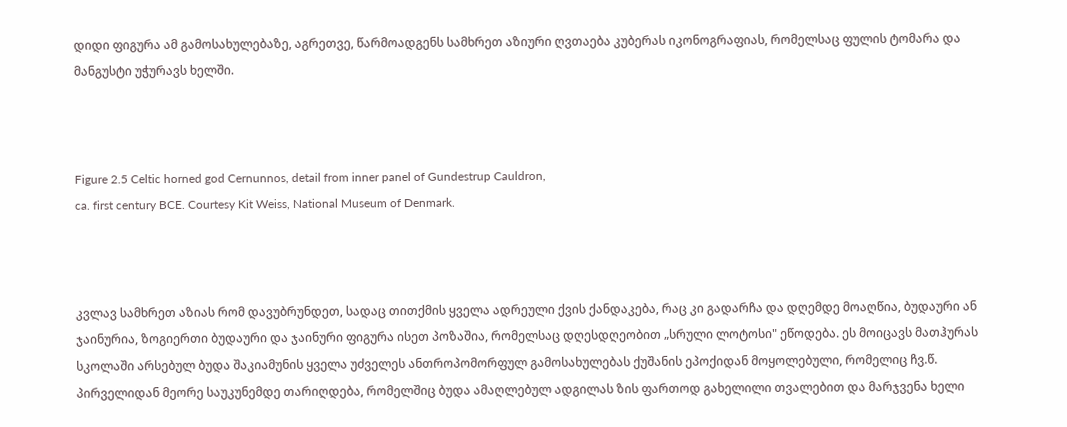დიდი ფიგურა ამ გამოსახულებაზე, აგრეთვე, წარმოადგენს სამხრეთ აზიური ღვთაება კუბერას იკონოგრაფიას, რომელსაც ფულის ტომარა და მანგუსტი უჭურავს ხელში.



Figure 2.5 Celtic horned god Cernunnos, detail from inner panel of Gundestrup Cauldron,
ca. first century BCE. Courtesy Kit Weiss, National Museum of Denmark.



კვლავ სამხრეთ აზიას რომ დავუბრუნდეთ, სადაც თითქმის ყველა ადრეული ქვის ქანდაკება, რაც კი გადარჩა და დღემდე მოაღწია, ბუდაური ან ჯაინურია, ზოგიერთი ბუდაური და ჯაინური ფიგურა ისეთ პოზაშია, რომელსაც დღესდღეობით „სრული ლოტოსი" ეწოდება. ეს მოიცავს მათჰურას სკოლაში არსებულ ბუდა შაკიამუნის ყველა უძველეს ანთროპომორფულ გამოსახულებას ქუშანის ეპოქიდან მოყოლებული, რომელიც ჩვ.წ. პირველიდან მეორე საუკუნემდე თარიღდება, რომელშიც ბუდა ამაღლებულ ადგილას ზის ფართოდ გახელილი თვალებით და მარჯვენა ხელი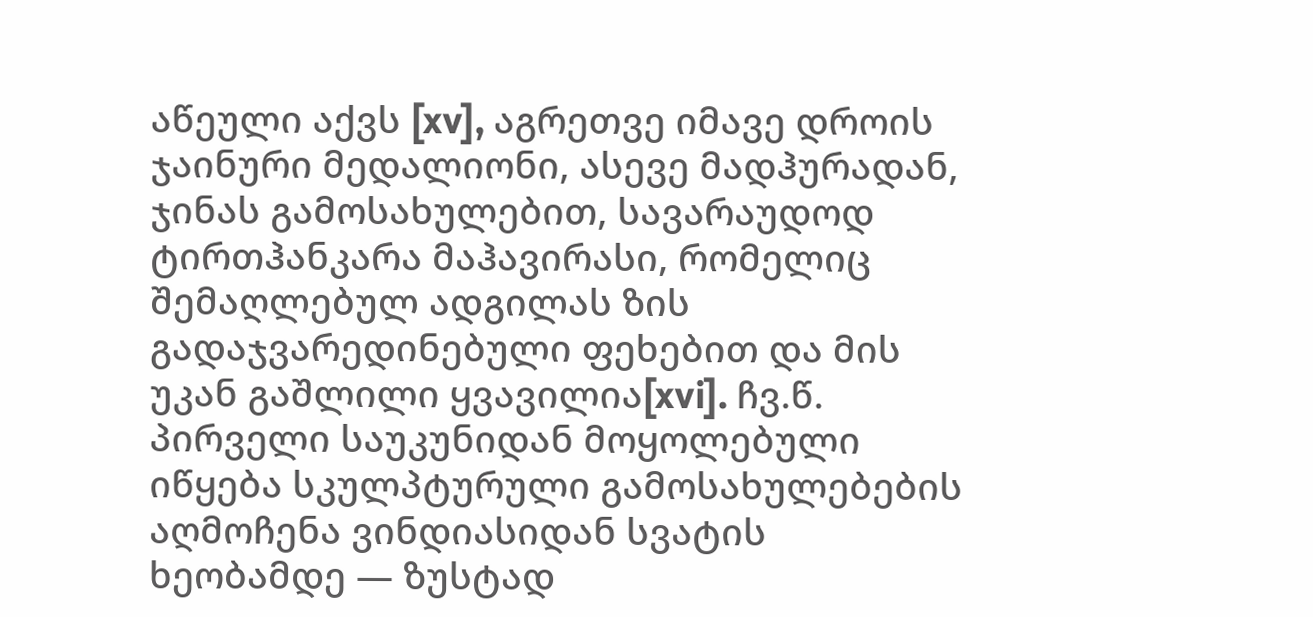აწეული აქვს [xv], აგრეთვე იმავე დროის ჯაინური მედალიონი, ასევე მადჰურადან, ჯინას გამოსახულებით, სავარაუდოდ ტირთჰანკარა მაჰავირასი, რომელიც შემაღლებულ ადგილას ზის გადაჯვარედინებული ფეხებით და მის უკან გაშლილი ყვავილია[xvi]. ჩვ.წ. პირველი საუკუნიდან მოყოლებული იწყება სკულპტურული გამოსახულებების აღმოჩენა ვინდიასიდან სვატის ხეობამდე — ზუსტად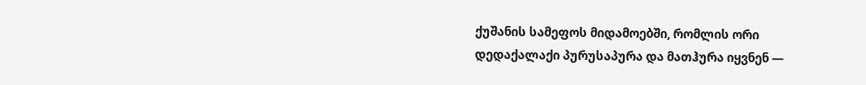ქუშანის სამეფოს მიდამოებში, რომლის ორი დედაქალაქი პურუსაპურა და მათჰურა იყვნენ —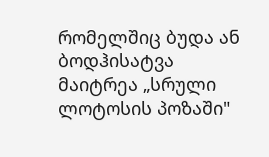რომელშიც ბუდა ან ბოდჰისატვა მაიტრეა „სრული ლოტოსის პოზაში"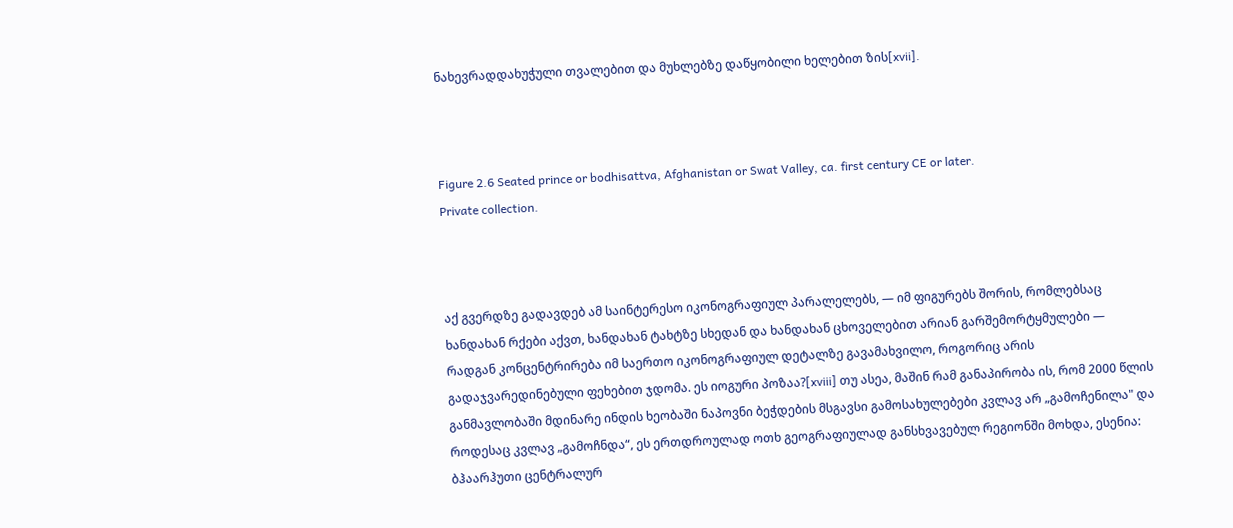ნახევრადდახუჭული თვალებით და მუხლებზე დაწყობილი ხელებით ზის[xvii].



Figure 2.6 Seated prince or bodhisattva, Afghanistan or Swat Valley, ca. first century CE or later.
Private collection.



აქ გვერდზე გადავდებ ამ საინტერესო იკონოგრაფიულ პარალელებს, — იმ ფიგურებს შორის, რომლებსაც ხანდახან რქები აქვთ, ხანდახან ტახტზე სხედან და ხანდახან ცხოველებით არიან გარშემორტყმულები — რადგან კონცენტრირება იმ საერთო იკონოგრაფიულ დეტალზე გავამახვილო, როგორიც არის გადაჯვარედინებული ფეხებით ჯდომა. ეს იოგური პოზაა?[xviii] თუ ასეა, მაშინ რამ განაპირობა ის, რომ 2000 წლის განმავლობაში მდინარე ინდის ხეობაში ნაპოვნი ბეჭდების მსგავსი გამოსახულებები კვლავ არ „გამოჩენილა" და როდესაც კვლავ „გამოჩნდა“, ეს ერთდროულად ოთხ გეოგრაფიულად განსხვავებულ რეგიონში მოხდა, ესენია: ბჰაარჰუთი ცენტრალურ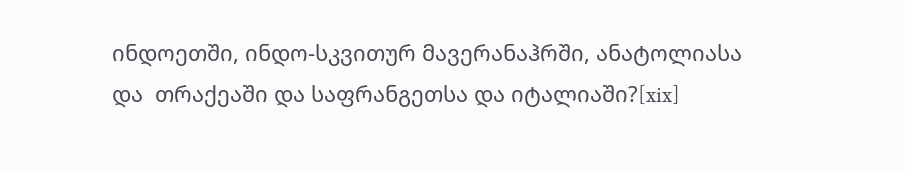ინდოეთში, ინდო-სკვითურ მავერანაჰრში, ანატოლიასა და  თრაქეაში და საფრანგეთსა და იტალიაში?[xix]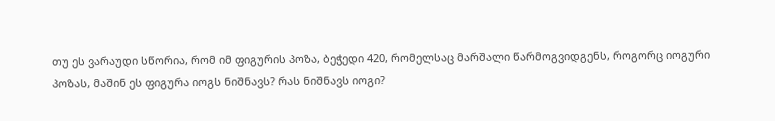თუ ეს ვარაუდი სწორია, რომ იმ ფიგურის პოზა, ბეჭედი 420, რომელსაც მარშალი წარმოგვიდგენს, როგორც იოგური პოზას, მაშინ ეს ფიგურა იოგს ნიშნავს? რას ნიშნავს იოგი?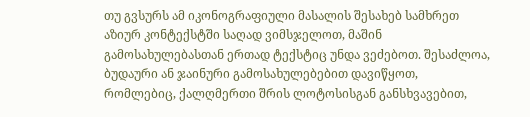თუ გვსურს ამ იკონოგრაფიული მასალის შესახებ სამხრეთ აზიურ კონტექსტში საღად ვიმსჯელოთ, მაშინ გამოსახულებასთან ერთად ტექსტიც უნდა ვეძებოთ. შესაძლოა, ბუდაური ან ჯაინური გამოსახულებებით დავიწყოთ, რომლებიც, ქალღმერთი შრის ლოტოსისგან განსხვავებით,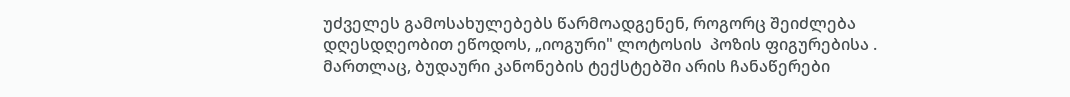უძველეს გამოსახულებებს წარმოადგენენ, როგორც შეიძლება დღესდღეობით ეწოდოს, „იოგური" ლოტოსის  პოზის ფიგურებისა .  მართლაც, ბუდაური კანონების ტექსტებში არის ჩანაწერები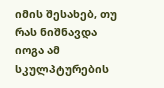იმის შესახებ, თუ რას ნიშნავდა იოგა ამ სკულპტურების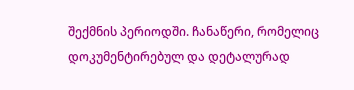შექმნის პერიოდში. ჩანაწერი, რომელიც დოკუმენტირებულ და დეტალურად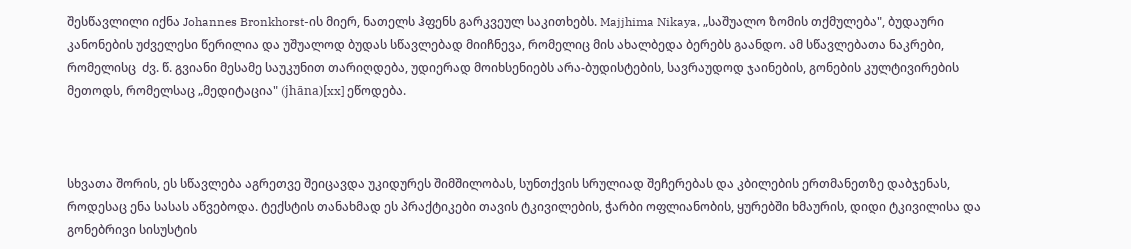შესწავლილი იქნა Johannes Bronkhorst-ის მიერ, ნათელს ჰფენს გარკვეულ საკითხებს. Majjhima Nikaya, „საშუალო ზომის თქმულება", ბუდაური კანონების უძველესი წერილია და უშუალოდ ბუდას სწავლებად მიიჩნევა, რომელიც მის ახალბედა ბერებს გაანდო. ამ სწავლებათა ნაკრები, რომელისც  ძვ. წ. გვიანი მესამე საუკუნით თარიღდება, უდიერად მოიხსენიებს არა-ბუდისტების, სავრაუდოდ ჯაინების, გონების კულტივირების მეთოდს, რომელსაც „მედიტაცია" (jhāna)[xx] ეწოდება.



სხვათა შორის, ეს სწავლება აგრეთვე შეიცავდა უკიდურეს შიმშილობას, სუნთქვის სრულიად შეჩერებას და კბილების ერთმანეთზე დაბჯენას, როდესაც ენა სასას აწვებოდა. ტექსტის თანახმად ეს პრაქტიკები თავის ტკივილების, ჭარბი ოფლიანობის, ყურებში ხმაურის, დიდი ტკივილისა და გონებრივი სისუსტის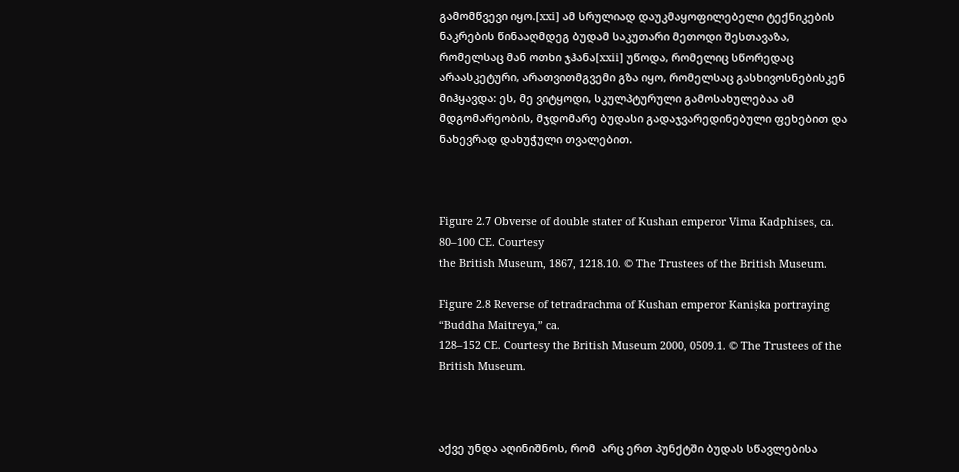გამომწვევი იყო.[xxi] ამ სრულიად დაუკმაყოფილებელი ტექნიკების ნაკრების წინააღმდეგ ბუდამ საკუთარი მეთოდი შესთავაზა, რომელსაც მან ოთხი ჯჰანა[xxii] უწოდა, რომელიც სწორედაც არაასკეტური, არათვითმგვემი გზა იყო, რომელსაც გასხივოსნებისკენ მიჰყავდა: ეს, მე ვიტყოდი, სკულპტურული გამოსახულებაა ამ მდგომარეობის, მჯდომარე ბუდასი გადაჯვარედინებული ფეხებით და ნახევრად დახუჭული თვალებით.



Figure 2.7 Obverse of double stater of Kushan emperor Vima Kadphises, ca. 80–100 CE. Courtesy
the British Museum, 1867, 1218.10. © The Trustees of the British Museum.

Figure 2.8 Reverse of tetradrachma of Kushan emperor Kaniṣka portraying “Buddha Maitreya,” ca.
128–152 CE. Courtesy the British Museum 2000, 0509.1. © The Trustees of the British Museum.



აქვე უნდა აღინიშნოს, რომ  არც ერთ პუნქტში ბუდას სწავლებისა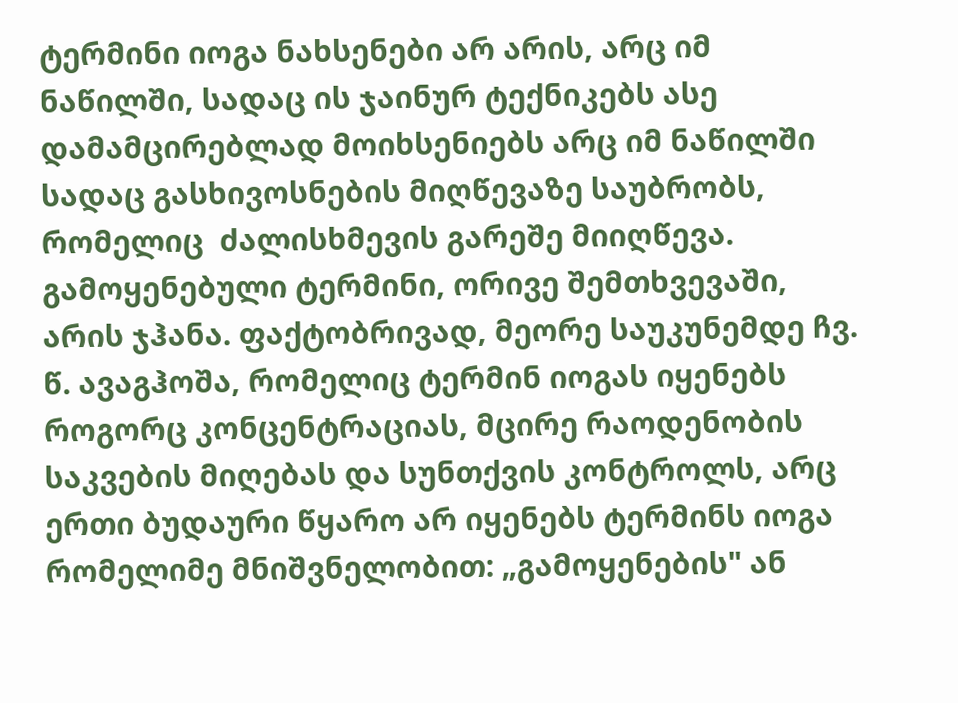ტერმინი იოგა ნახსენები არ არის, არც იმ ნაწილში, სადაც ის ჯაინურ ტექნიკებს ასე დამამცირებლად მოიხსენიებს არც იმ ნაწილში სადაც გასხივოსნების მიღწევაზე საუბრობს, რომელიც  ძალისხმევის გარეშე მიიღწევა. გამოყენებული ტერმინი, ორივე შემთხვევაში, არის ჯჰანა. ფაქტობრივად, მეორე საუკუნემდე ჩვ. წ. ავაგჰოშა, რომელიც ტერმინ იოგას იყენებს როგორც კონცენტრაციას, მცირე რაოდენობის საკვების მიღებას და სუნთქვის კონტროლს, არც ერთი ბუდაური წყარო არ იყენებს ტერმინს იოგა რომელიმე მნიშვნელობით: „გამოყენების" ან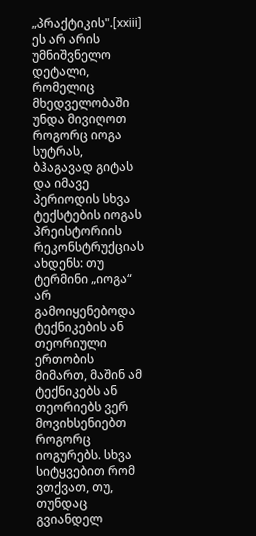„პრაქტიკის".[xxiii] ეს არ არის უმნიშვნელო დეტალი, რომელიც მხედველობაში უნდა მივიღოთ როგორც იოგა სუტრას, ბჰაგავად გიტას და იმავე პერიოდის სხვა ტექსტების იოგას პრეისტორიის რეკონსტრუქციას ახდენს: თუ ტერმინი „იოგა“ არ გამოიყენებოდა ტექნიკების ან თეორიული ერთობის მიმართ, მაშინ ამ ტექნიკებს ან თეორიებს ვერ მოვიხსენიებთ როგორც იოგურებს. სხვა სიტყვებით რომ ვთქვათ, თუ, თუნდაც გვიანდელ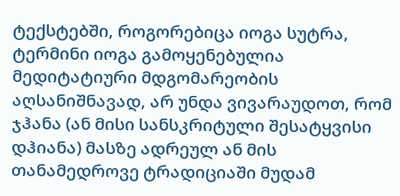ტექსტებში, როგორებიცა იოგა სუტრა, ტერმინი იოგა გამოყენებულია მედიტატიური მდგომარეობის აღსანიშნავად, არ უნდა ვივარაუდოთ, რომ ჯჰანა (ან მისი სანსკრიტული შესატყვისი დჰიანა) მასზე ადრეულ ან მის თანამედროვე ტრადიციაში მუდამ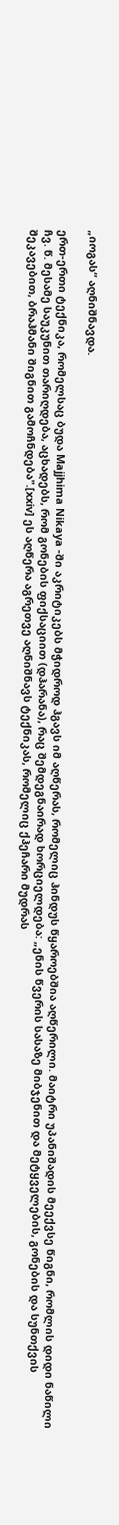„იოგას“ აღნიშნავდა.

ერთ-ერთი ტექნიკა, რომელსაც ბუდა Majjhima Nikaya -ში აკრიტიკებს მჭიდროდ ჰგავს იმ აღწერას, რომელიც ჰინდუს წყაროებშია აღწერილი. მაიტრი უპანიშადის მეექვსე წიგნი, რომლის დიდი ნაწილი ჩვ. წ. მესამე საუკუნით თარიღდება, აცხადებს, რომ გონების ფიქსაციით (დჰარანა), რაც შემდეგნაირად ხორციელდება: „ენის წვერის სასაზე მიბჯენით და მეტყველების, გონების და სუნთქვის შეკავებით, ბრაჰმანი შიგნით გამოჩნდება".[xxiv] ეს აღწერა აგრეთვე აღნიშნავს ტექნიკას, რომელიც ქჰეჩარი მუდრას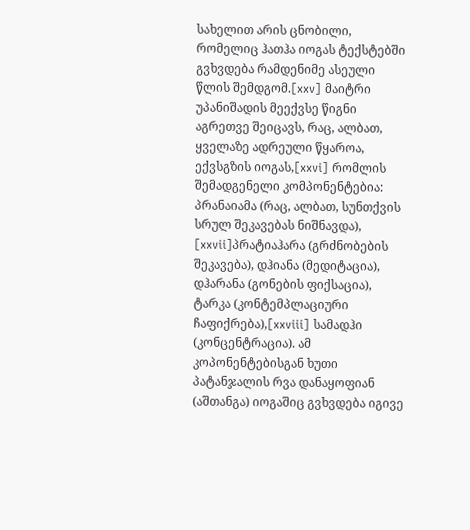სახელით არის ცნობილი, რომელიც ჰათჰა იოგას ტექსტებში გვხვდება რამდენიმე ასეული წლის შემდგომ.[xxv] მაიტრი უპანიშადის მეექვსე წიგნი აგრეთვე შეიცავს, რაც, ალბათ, ყველაზე ადრეული წყაროა,  ექვსგზის იოგას,[xxvi] რომლის შემადგენელი კომპონენტებია: პრანაიამა (რაც, ალბათ, სუნთქვის სრულ შეკავებას ნიშნავდა), [xxvii]პრატიაჰარა (გრძნობების შეკავება), დჰიანა (მედიტაცია), დჰარანა (გონების ფიქსაცია), ტარკა (კონტემპლაციური ჩაფიქრება),[xxviii] სამადჰი (კონცენტრაცია). ამ კოპონენტებისგან ხუთი პატანჯალის რვა დანაყოფიან (აშთანგა) იოგაშიც გვხვდება იგივე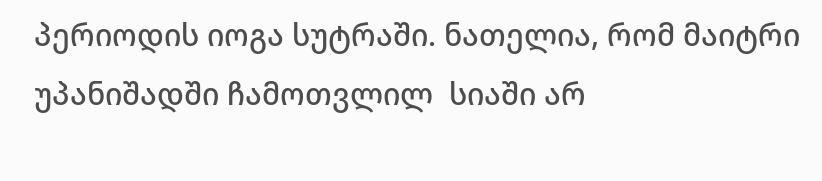პერიოდის იოგა სუტრაში. ნათელია, რომ მაიტრი უპანიშადში ჩამოთვლილ  სიაში არ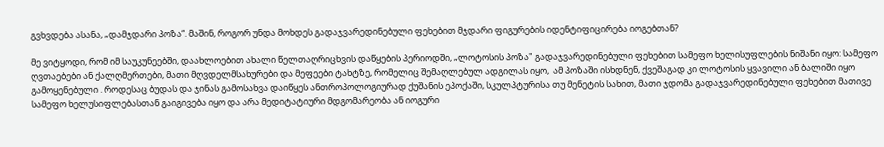გვხვდება ასანა, „დამჯდარი პოზა“. მაშინ, როგორ უნდა მოხდეს გადაჯვარედინებული ფეხებით მჯდარი ფიგურების იდენტიფიცირება იოგებთან?

მე ვიტყოდი, რომ იმ საუკუნეებში, დაახლოებით ახალი წელთაღრიცხვის დაწყების პერიოდში, „ლოტოსის პოზა" გადაჯვარედინებული ფეხებით სამეფო ხელისუფლების ნიშანი იყო: სამეფო ღვთაებები ან ქალღმერთები, მათი მღვდელმსახურები და მეფეები ტახტზე, რომელიც შემაღლებულ ადგილას იყო,  ამ პოზაში ისხდნენ, ქვეშაგად კი ლოტოსის ყვავილი ან ბალიში იყო გამოყენებული . როდესაც ბუდას და ჯინას გამოსახვა დაიწყეს ანთროპოლოგიურად ქუშანის ეპოქაში, სკულპტურისა თუ მენეტის სახით, მათი ჯდომა გადაჯვარედინებული ფეხებით მათივე სამეფო ხელუსიფლებასთან გაიგივება იყო და არა მედიტატიური მდგომარეობა ან იოგური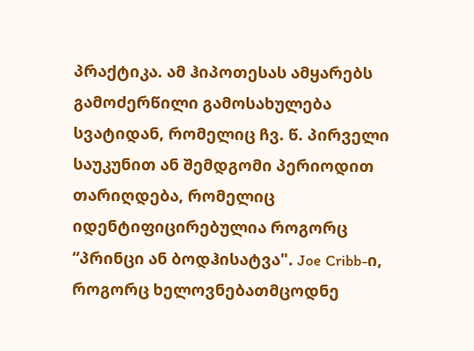პრაქტიკა. ამ ჰიპოთესას ამყარებს გამოძერწილი გამოსახულება სვატიდან, რომელიც ჩვ. წ. პირველი საუკუნით ან შემდგომი პერიოდით თარიღდება, რომელიც იდენტიფიცირებულია როგორც “პრინცი ან ბოდჰისატვა". Joe Cribb-ი, როგორც ხელოვნებათმცოდნე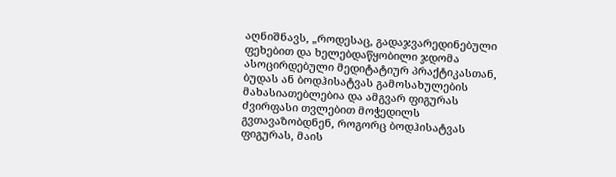აღნიშნავს, „როდესაც, გადაჯვარედინებული ფეხებით და ხელებდაწყობილი ჯდომა ასოცირდებული მედიტატიურ პრაქტიკასთან, ბუდას ან ბოდჰისატვას გამოსახულების მახასიათებლებია და ამგვარ ფიგურას ძვირფასი თვლებით მოჭედილს გვთავაზობდნენ, როგორც ბოდჰისატვას ფიგურას, მაის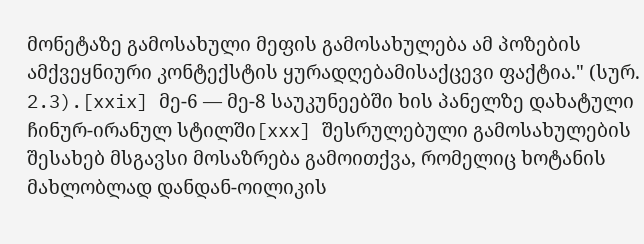მონეტაზე გამოსახული მეფის გამოსახულება ამ პოზების ამქვეყნიური კონტექსტის ყურადღებამისაქცევი ფაქტია." (სურ. 2.3).[xxix] მე-6 — მე-8 საუკუნეებში ხის პანელზე დახატული ჩინურ-ირანულ სტილში[xxx] შესრულებული გამოსახულების შესახებ მსგავსი მოსაზრება გამოითქვა, რომელიც ხოტანის მახლობლად დანდან-ოილიკის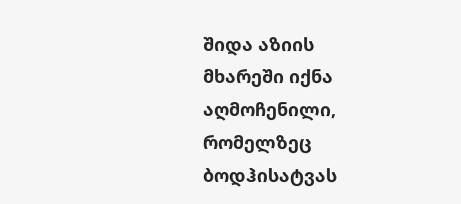შიდა აზიის მხარეში იქნა აღმოჩენილი, რომელზეც ბოდჰისატვას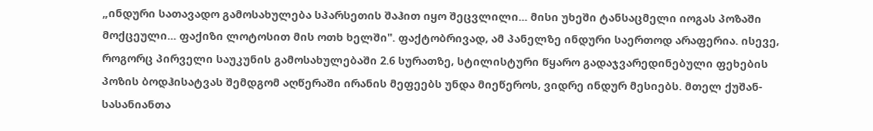„ინდური სათავადო გამოსახულება სპარსეთის შაჰით იყო შეცვლილი... მისი უხეში ტანსაცმელი იოგას პოზაში მოქცეული... ფაქიზი ლოტოსით მის ოთხ ხელში". ფაქტობრივად, ამ პანელზე ინდური საერთოდ არაფერია. ისევე, როგორც პირველი საუკუნის გამოსახულებაში 2.6 სურათზე, სტილისტური წყარო გადაჯვარედინებული ფეხების პოზის ბოდჰისატვას შემდგომ აღწერაში ირანის მეფეებს უნდა მიეწეროს, ვიდრე ინდურ მესიებს. მთელ ქუშან-სასანიანთა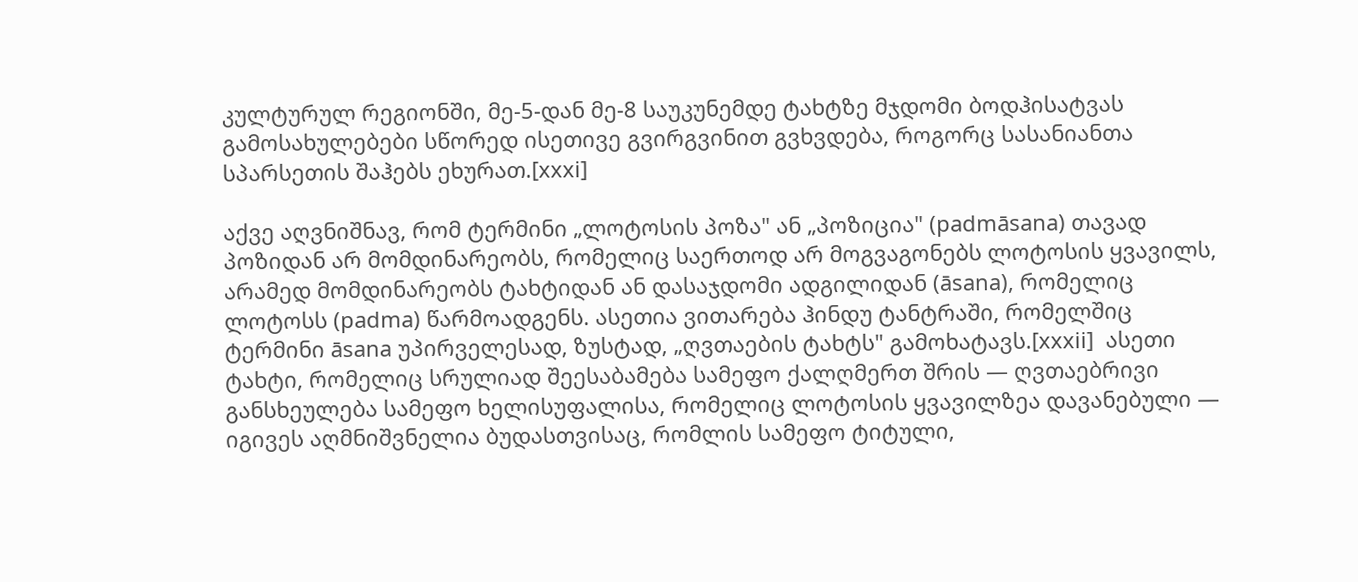კულტურულ რეგიონში, მე-5-დან მე-8 საუკუნემდე ტახტზე მჯდომი ბოდჰისატვას გამოსახულებები სწორედ ისეთივე გვირგვინით გვხვდება, როგორც სასანიანთა სპარსეთის შაჰებს ეხურათ.[xxxi]

აქვე აღვნიშნავ, რომ ტერმინი „ლოტოსის პოზა" ან „პოზიცია" (padmāsana) თავად პოზიდან არ მომდინარეობს, რომელიც საერთოდ არ მოგვაგონებს ლოტოსის ყვავილს, არამედ მომდინარეობს ტახტიდან ან დასაჯდომი ადგილიდან (āsana), რომელიც ლოტოსს (padma) წარმოადგენს. ასეთია ვითარება ჰინდუ ტანტრაში, რომელშიც ტერმინი āsana უპირველესად, ზუსტად, „ღვთაების ტახტს" გამოხატავს.[xxxii]  ასეთი ტახტი, რომელიც სრულიად შეესაბამება სამეფო ქალღმერთ შრის — ღვთაებრივი განსხეულება სამეფო ხელისუფალისა, რომელიც ლოტოსის ყვავილზეა დავანებული — იგივეს აღმნიშვნელია ბუდასთვისაც, რომლის სამეფო ტიტული,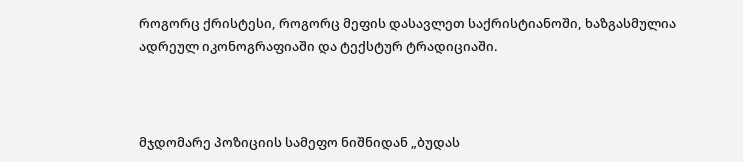როგორც ქრისტესი, როგორც მეფის დასავლეთ საქრისტიანოში, ხაზგასმულია ადრეულ იკონოგრაფიაში და ტექსტურ ტრადიციაში.



მჯდომარე პოზიციის სამეფო ნიშნიდან „ბუდას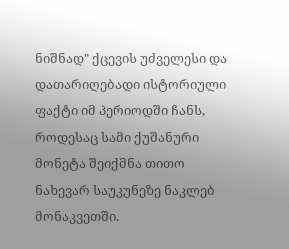ნიშნად" ქცევის უძველესი და დათარიღებადი ისტორიული ფაქტი იმ პერიოდში ჩანს, როდესაც სამი ქუშანური მონეტა შეიქმნა თითო ნახევარ საუკუნეზე ნაკლებ მონაკვეთში.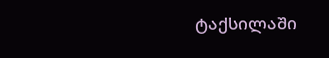ტაქსილაში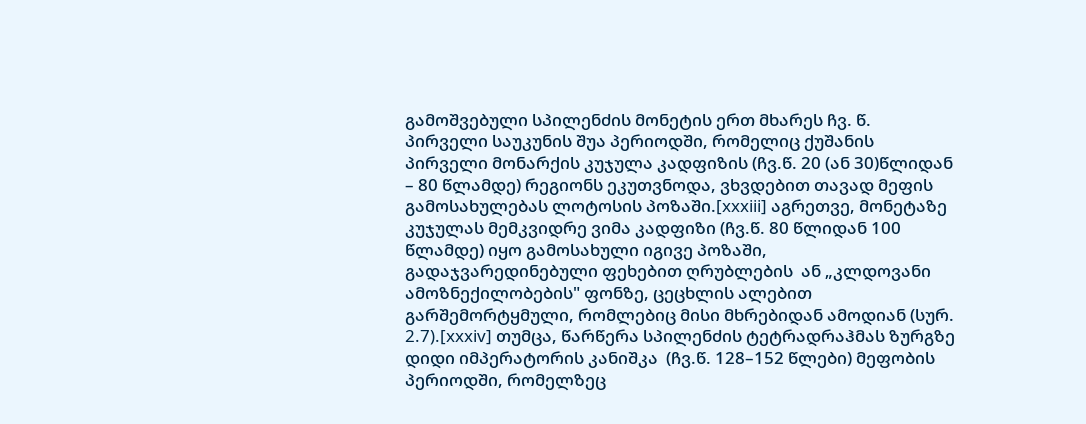გამოშვებული სპილენძის მონეტის ერთ მხარეს ჩვ. წ. პირველი საუკუნის შუა პერიოდში, რომელიც ქუშანის პირველი მონარქის კუჯულა კადფიზის (ჩვ.წ. 20 (ან 30)წლიდან – 80 წლამდე) რეგიონს ეკუთვნოდა, ვხვდებით თავად მეფის გამოსახულებას ლოტოსის პოზაში.[xxxiii] აგრეთვე, მონეტაზე კუჯულას მემკვიდრე ვიმა კადფიზი (ჩვ.წ. 80 წლიდან 100 წლამდე) იყო გამოსახული იგივე პოზაში, გადაჯვარედინებული ფეხებით ღრუბლების  ან „კლდოვანი ამოზნექილობების" ფონზე, ცეცხლის ალებით გარშემორტყმული, რომლებიც მისი მხრებიდან ამოდიან (სურ. 2.7).[xxxiv] თუმცა, წარწერა სპილენძის ტეტრადრაჰმას ზურგზე დიდი იმპერატორის კანიშკა  (ჩვ.წ. 128–152 წლები) მეფობის პერიოდში, რომელზეც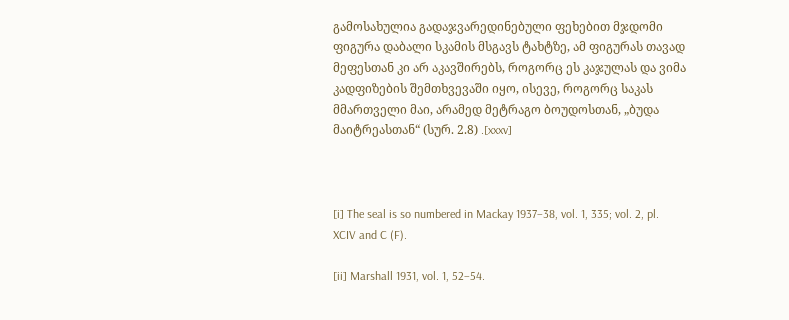გამოსახულია გადაჯვარედინებული ფეხებით მჯდომი ფიგურა დაბალი სკამის მსგავს ტახტზე, ამ ფიგურას თავად მეფესთან კი არ აკავშირებს, როგორც ეს კაჯულას და ვიმა კადფიზების შემთხვევაში იყო, ისევე, როგორც საკას მმართველი მაი, არამედ მეტრაგო ბოუდოსთან, „ბუდა მაიტრეასთან“ (სურ. 2.8) .[xxxv]



[i] The seal is so numbered in Mackay 1937–38, vol. 1, 335; vol. 2, pl. XCIV and C (F).

[ii] Marshall 1931, vol. 1, 52–54.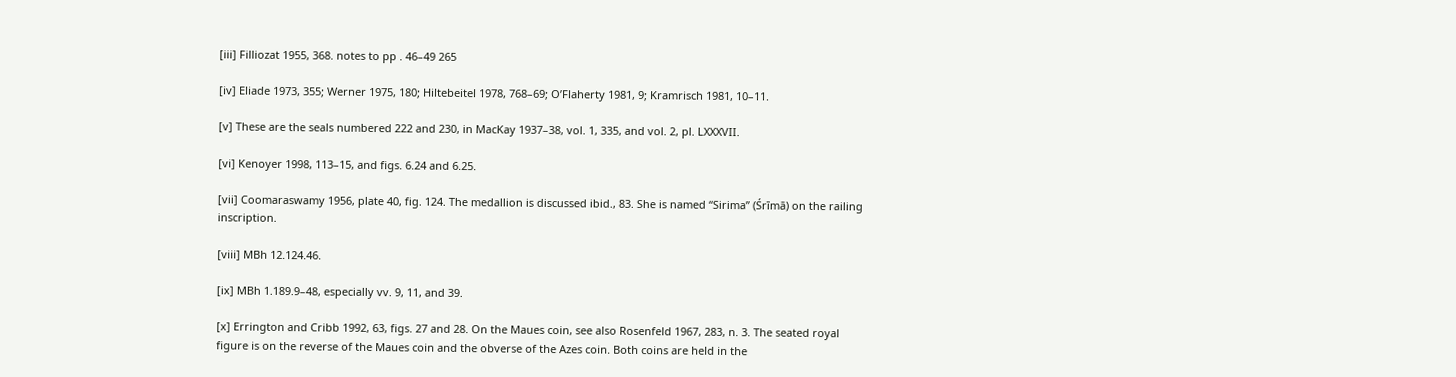[iii] Filliozat 1955, 368. notes to pp . 46–49 265

[iv] Eliade 1973, 355; Werner 1975, 180; Hiltebeitel 1978, 768–69; O’Flaherty 1981, 9; Kramrisch 1981, 10–11.

[v] These are the seals numbered 222 and 230, in MacKay 1937–38, vol. 1, 335, and vol. 2, pl. LXXXVII.

[vi] Kenoyer 1998, 113–15, and figs. 6.24 and 6.25.

[vii] Coomaraswamy 1956, plate 40, fig. 124. The medallion is discussed ibid., 83. She is named “Sirima” (Śrīmā) on the railing inscription.

[viii] MBh 12.124.46.

[ix] MBh 1.189.9–48, especially vv. 9, 11, and 39.

[x] Errington and Cribb 1992, 63, figs. 27 and 28. On the Maues coin, see also Rosenfeld 1967, 283, n. 3. The seated royal figure is on the reverse of the Maues coin and the obverse of the Azes coin. Both coins are held in the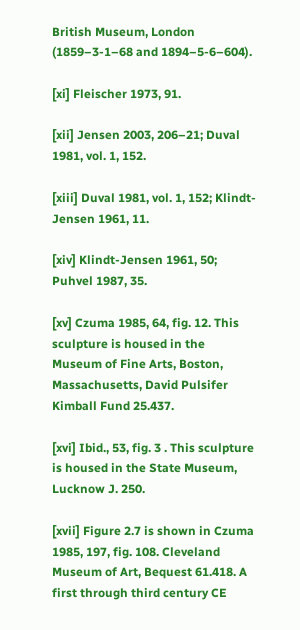British Museum, London (1859–3-1–68 and 1894–5-6–604).

[xi] Fleischer 1973, 91.

[xii] Jensen 2003, 206–21; Duval 1981, vol. 1, 152.

[xiii] Duval 1981, vol. 1, 152; Klindt-Jensen 1961, 11.

[xiv] Klindt-Jensen 1961, 50; Puhvel 1987, 35.

[xv] Czuma 1985, 64, fig. 12. This sculpture is housed in the Museum of Fine Arts, Boston, Massachusetts, David Pulsifer Kimball Fund 25.437.

[xvi] Ibid., 53, fig. 3 . This sculpture is housed in the State Museum, Lucknow J. 250.

[xvii] Figure 2.7 is shown in Czuma 1985, 197, fig. 108. Cleveland Museum of Art, Bequest 61.418. A first through third century CE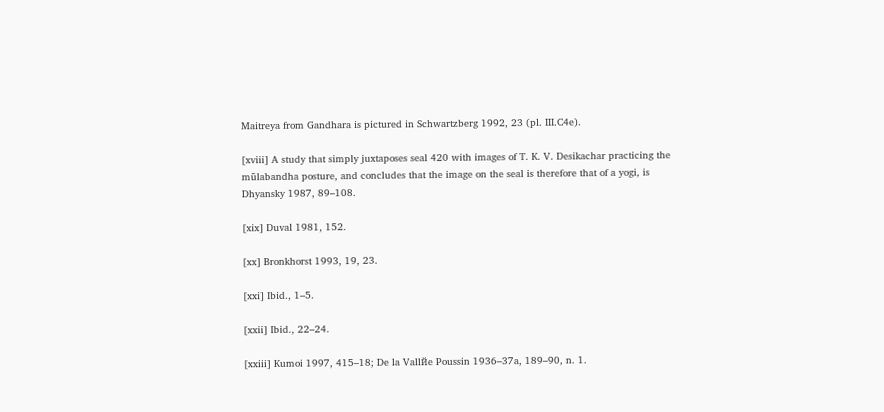Maitreya from Gandhara is pictured in Schwartzberg 1992, 23 (pl. III.C4e).

[xviii] A study that simply juxtaposes seal 420 with images of T. K. V. Desikachar practicing the mūlabandha posture, and concludes that the image on the seal is therefore that of a yogi, is Dhyansky 1987, 89–108.

[xix] Duval 1981, 152.

[xx] Bronkhorst 1993, 19, 23.

[xxi] Ibid., 1–5.

[xxii] Ibid., 22–24.

[xxiii] Kumoi 1997, 415–18; De la Vallйe Poussin 1936–37a, 189–90, n. 1.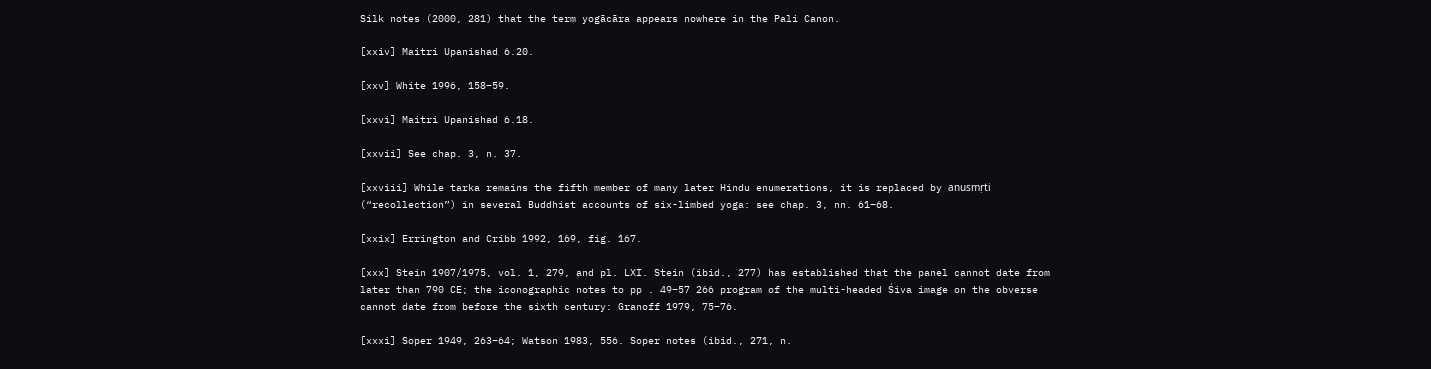Silk notes (2000, 281) that the term yogācāra appears nowhere in the Pali Canon.

[xxiv] Maitri Upanishad 6.20.

[xxv] White 1996, 158–59.

[xxvi] Maitri Upanishad 6.18.

[xxvii] See chap. 3, n. 37.

[xxviii] While tarka remains the fifth member of many later Hindu enumerations, it is replaced by anusmṛti (“recollection”) in several Buddhist accounts of six-limbed yoga: see chap. 3, nn. 61–68.

[xxix] Errington and Cribb 1992, 169, fig. 167.

[xxx] Stein 1907/1975, vol. 1, 279, and pl. LXI. Stein (ibid., 277) has established that the panel cannot date from later than 790 CE; the iconographic notes to pp . 49–57 266 program of the multi-headed Śiva image on the obverse cannot date from before the sixth century: Granoff 1979, 75–76.

[xxxi] Soper 1949, 263–64; Watson 1983, 556. Soper notes (ibid., 271, n.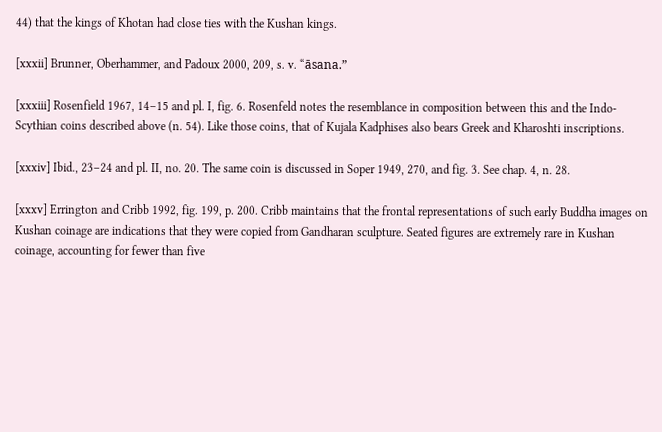44) that the kings of Khotan had close ties with the Kushan kings.

[xxxii] Brunner, Oberhammer, and Padoux 2000, 209, s. v. “āsana.”

[xxxiii] Rosenfield 1967, 14–15 and pl. I, fig. 6. Rosenfeld notes the resemblance in composition between this and the Indo-Scythian coins described above (n. 54). Like those coins, that of Kujala Kadphises also bears Greek and Kharoshti inscriptions.

[xxxiv] Ibid., 23–24 and pl. II, no. 20. The same coin is discussed in Soper 1949, 270, and fig. 3. See chap. 4, n. 28.

[xxxv] Errington and Cribb 1992, fig. 199, p. 200. Cribb maintains that the frontal representations of such early Buddha images on Kushan coinage are indications that they were copied from Gandharan sculpture. Seated figures are extremely rare in Kushan coinage, accounting for fewer than five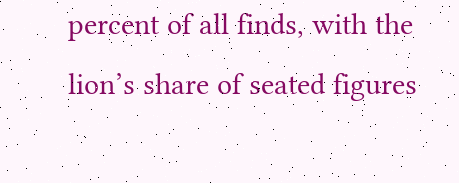percent of all finds, with the lion’s share of seated figures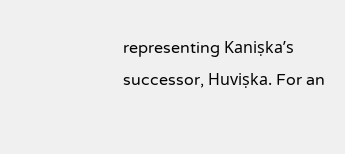representing Kaniṣka’s successor, Huviṣka. For an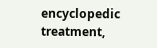encyclopedic treatment,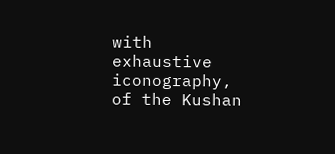with exhaustive iconography, of the Kushan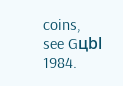coins, see Gцbl 1984.